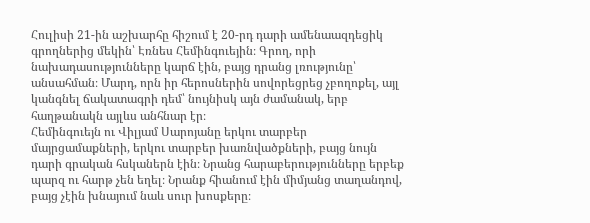Հուլիսի 21-ին աշխարհը հիշում է 20-րդ դարի ամենաազդեցիկ գրողներից մեկին՝ Էռնես Հեմինգուեյին։ Գրող, որի նախադասությունները կարճ էին, բայց դրանց լռությունը՝ անսահման։ Մարդ, որն իր հերոսներին սովորեցրեց չբողոքել, այլ կանգնել ճակատագրի դեմ՝ նույնիսկ այն ժամանակ, երբ հաղթանակն այլևս անհնար էր։
Հեմինգուեյն ու Վիլյամ Սարոյանը երկու տարբեր մայրցամաքների, երկու տարբեր խառնվածքների, բայց նույն դարի գրական հսկաներն էին։ Նրանց հարաբերությունները երբեք պարզ ու հարթ չեն եղել։ Նրանք հիանում էին միմյանց տաղանդով, բայց չէին խնայում նաև սուր խոսքերը։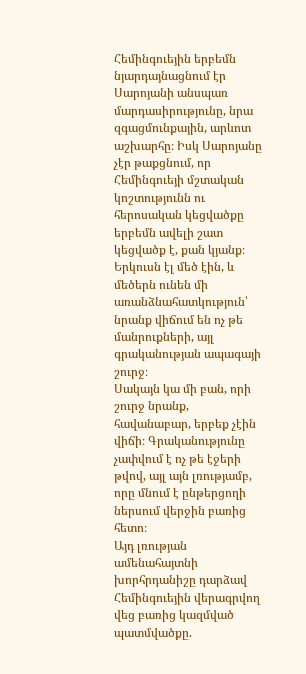Հեմինգուեյին երբեմն նյարդայնացնում էր Սարոյանի անսպառ մարդասիրությունը, նրա զգացմունքային, արևոտ աշխարհը։ Իսկ Սարոյանը չէր թաքցնում, որ Հեմինգուեյի մշտական կոշտությունն ու հերոսական կեցվածքը երբեմն ավելի շատ կեցվածք է, քան կյանք։ Երկուսն էլ մեծ էին, և մեծերն ունեն մի առանձնահատկություն՝ նրանք վիճում են ոչ թե մանրուքների, այլ գրականության ապագայի շուրջ։
Սակայն կա մի բան, որի շուրջ նրանք, հավանաբար, երբեք չէին վիճի։ Գրականությունը չափվում է ոչ թե էջերի թվով, այլ այն լռությամբ, որը մնում է ընթերցողի ներսում վերջին բառից հետո։
Այդ լռության ամենահայտնի խորհրդանիշը դարձավ Հեմինգուեյին վերագրվող վեց բառից կազմված պատմվածքը.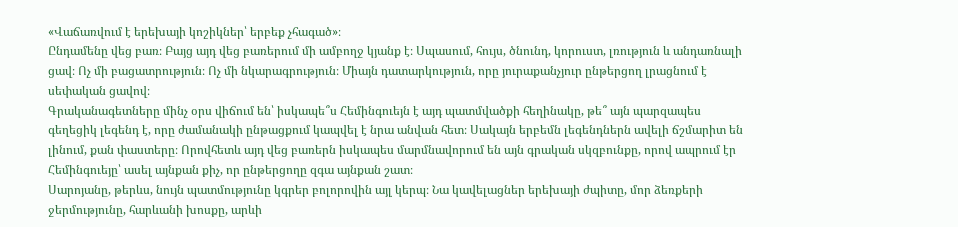«Վաճառվում է երեխայի կոշիկներ՝ երբեք չհագած»։
Ընդամենը վեց բառ։ Բայց այդ վեց բառերում մի ամբողջ կյանք է։ Սպասում, հույս, ծնունդ, կորուստ, լռություն և անդառնալի ցավ։ Ոչ մի բացատրություն։ Ոչ մի նկարագրություն։ Միայն դատարկություն, որը յուրաքանչյուր ընթերցող լրացնում է սեփական ցավով։
Գրականագետները մինչ օրս վիճում են՝ իսկապե՞ս Հեմինգուեյն է այդ պատմվածքի հեղինակը, թե՞ այն պարզապես գեղեցիկ լեգենդ է, որը ժամանակի ընթացքում կապվել է նրա անվան հետ։ Սակայն երբեմն լեգենդներն ավելի ճշմարիտ են լինում, քան փաստերը։ Որովհետև այդ վեց բառերն իսկապես մարմնավորում են այն գրական սկզբունքը, որով ապրում էր Հեմինգուեյը՝ ասել այնքան քիչ, որ ընթերցողը զգա այնքան շատ։
Սարոյանը, թերևս, նույն պատմությունը կգրեր բոլորովին այլ կերպ։ Նա կավելացներ երեխայի ժպիտը, մոր ձեռքերի ջերմությունը, հարևանի խոսքը, արևի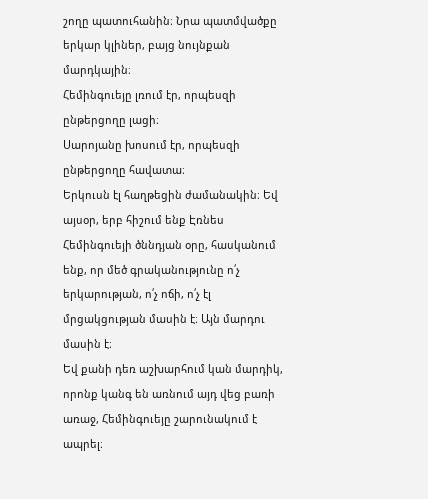շողը պատուհանին։ Նրա պատմվածքը երկար կլիներ, բայց նույնքան մարդկային։
Հեմինգուեյը լռում էր, որպեսզի ընթերցողը լացի։
Սարոյանը խոսում էր, որպեսզի ընթերցողը հավատա։
Երկուսն էլ հաղթեցին ժամանակին։ Եվ այսօր, երբ հիշում ենք Էռնես Հեմինգուեյի ծննդյան օրը, հասկանում ենք, որ մեծ գրականությունը ո՛չ երկարության, ո՛չ ոճի, ո՛չ էլ մրցակցության մասին է։ Այն մարդու մասին է։
Եվ քանի դեռ աշխարհում կան մարդիկ, որոնք կանգ են առնում այդ վեց բառի առաջ, Հեմինգուեյը շարունակում է ապրել։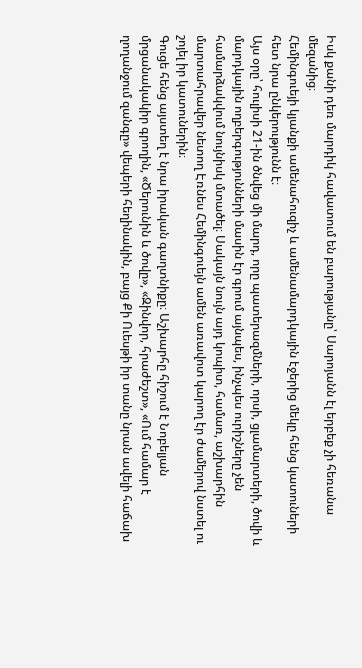Իսկ քանի դեռ մարդիկ հավատում են բարությանը՝ Սարոյանն էլ երբեք չի հեռանա մեզանից։
Հեմինգուեյի կյանքի ամենահուզիչ և ամենամարդկային էջերից մեկը հենց կատուների հետ նրա ընկերությունն է։
Այս օրը՝ հուլիսի 21-ին ծնվեց մի մարդ, որը պատերազմների, որսի, ցլամարտերի, ծովի և մարդկային ողբերգությունների մասին էր գրում այնպես, ինչպես ուրիշները չեն համարձակվում նույնիսկ մտածել։ Սակայն նույն այդ կոպիտ, համառ, աշխարհին մարտահրավեր նետող Էռնես Հեմինգուեյն ամեն առավոտ կարող էր ժամերով նստել ու շոյել իր կատուներին։
Գուցե հենց այստեղ է նրա իրական գաղտնիքը։ Աշխարհը հիշում է Նոբելյան մրցանակակիր գրողին, «Ծերունին և ծովը», «Զինվոր, հրաժեշտ», «Ում համար է ղողանջում զանգը» վեպերի հեղինակին, բայց Քի Ուեսթի իր տանը նրան ավելի հաճախ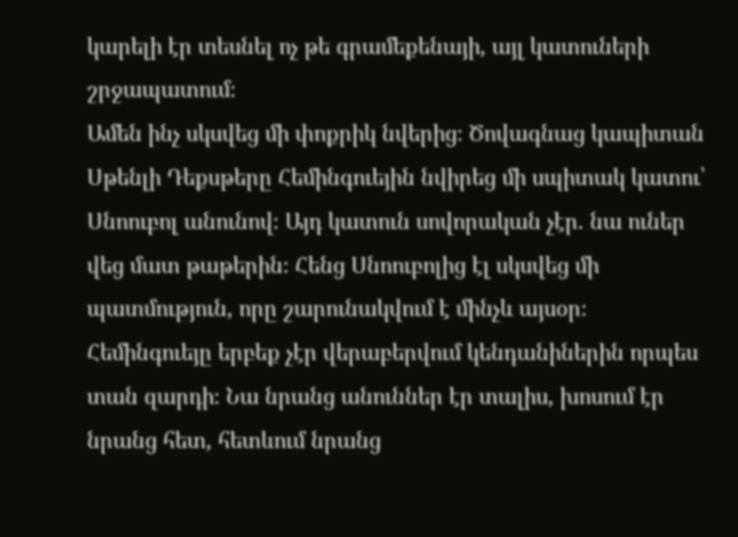կարելի էր տեսնել ոչ թե գրամեքենայի, այլ կատուների շրջապատում։
Ամեն ինչ սկսվեց մի փոքրիկ նվերից։ Ծովագնաց կապիտան Սթենլի Դեքսթերը Հեմինգուեյին նվիրեց մի սպիտակ կատու՝ Սնոուբոլ անունով։ Այդ կատուն սովորական չէր. նա ուներ վեց մատ թաթերին։ Հենց Սնոուբոլից էլ սկսվեց մի պատմություն, որը շարունակվում է մինչև այսօր։
Հեմինգուեյը երբեք չէր վերաբերվում կենդանիներին որպես տան զարդի։ Նա նրանց անուններ էր տալիս, խոսում էր նրանց հետ, հետևում նրանց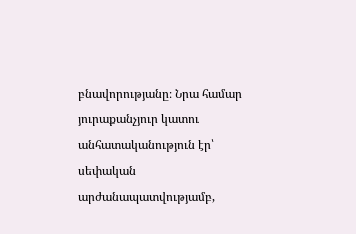բնավորությանը։ Նրա համար յուրաքանչյուր կատու անհատականություն էր՝ սեփական արժանապատվությամբ,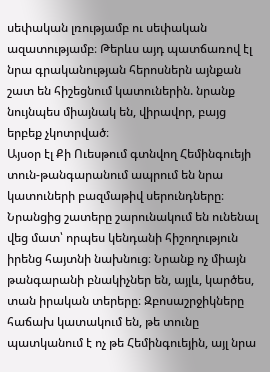սեփական լռությամբ ու սեփական ազատությամբ։ Թերևս այդ պատճառով էլ նրա գրականության հերոսներն այնքան շատ են հիշեցնում կատուներին. նրանք նույնպես միայնակ են, վիրավոր, բայց երբեք չկոտրված։
Այսօր էլ Քի Ուեսթում գտնվող Հեմինգուեյի տուն-թանգարանում ապրում են նրա կատուների բազմաթիվ սերունդները։ Նրանցից շատերը շարունակում են ունենալ վեց մատ՝ որպես կենդանի հիշողություն իրենց հայտնի նախնուց։ Նրանք ոչ միայն թանգարանի բնակիչներ են, այլև, կարծես, տան իրական տերերը։ Զբոսաշրջիկները հաճախ կատակում են, թե տունը պատկանում է ոչ թե Հեմինգուեյին, այլ նրա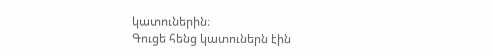կատուներին։
Գուցե հենց կատուներն էին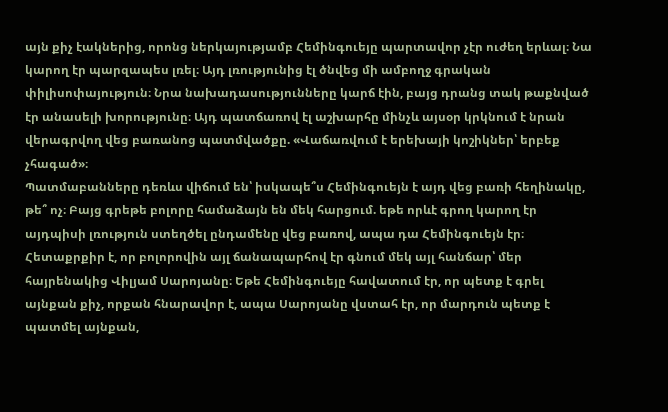այն քիչ էակներից, որոնց ներկայությամբ Հեմինգուեյը պարտավոր չէր ուժեղ երևալ։ Նա կարող էր պարզապես լռել։ Այդ լռությունից էլ ծնվեց մի ամբողջ գրական փիլիսոփայություն։ Նրա նախադասությունները կարճ էին, բայց դրանց տակ թաքնված էր անասելի խորությունը։ Այդ պատճառով էլ աշխարհը մինչև այսօր կրկնում է նրան վերագրվող վեց բառանոց պատմվածքը. «Վաճառվում է երեխայի կոշիկներ՝ երբեք չհագած»։
Պատմաբանները դեռևս վիճում են՝ իսկապե՞ս Հեմինգուեյն է այդ վեց բառի հեղինակը, թե՞ ոչ։ Բայց գրեթե բոլորը համաձայն են մեկ հարցում. եթե որևէ գրող կարող էր այդպիսի լռություն ստեղծել ընդամենը վեց բառով, ապա դա Հեմինգուեյն էր։
Հետաքրքիր է, որ բոլորովին այլ ճանապարհով էր գնում մեկ այլ հանճար՝ մեր հայրենակից Վիլյամ Սարոյանը։ Եթե Հեմինգուեյը հավատում էր, որ պետք է գրել այնքան քիչ, որքան հնարավոր է, ապա Սարոյանը վստահ էր, որ մարդուն պետք է պատմել այնքան,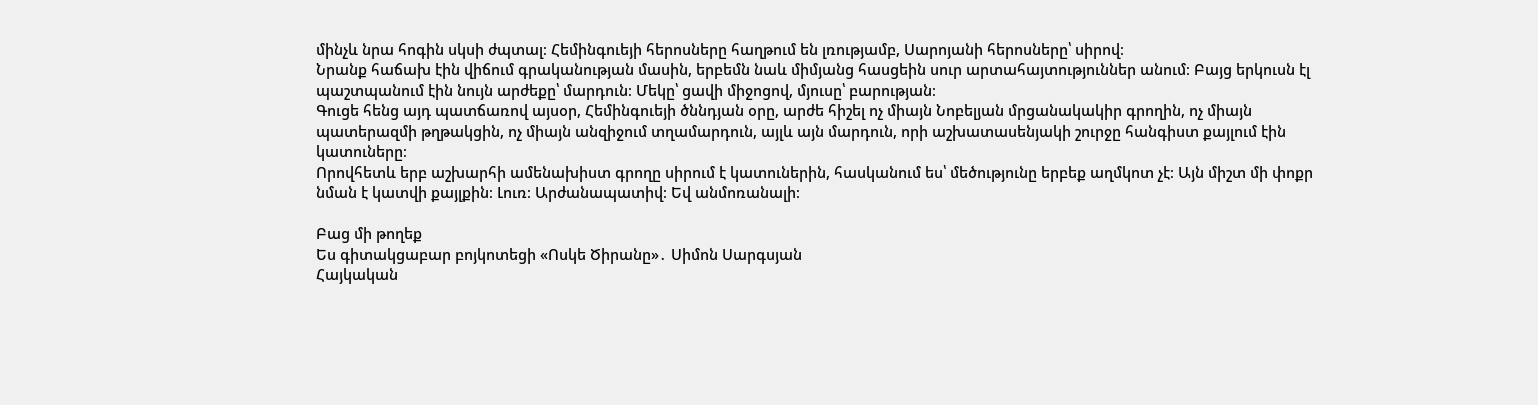մինչև նրա հոգին սկսի ժպտալ։ Հեմինգուեյի հերոսները հաղթում են լռությամբ, Սարոյանի հերոսները՝ սիրով։
Նրանք հաճախ էին վիճում գրականության մասին, երբեմն նաև միմյանց հասցեին սուր արտահայտություններ անում։ Բայց երկուսն էլ պաշտպանում էին նույն արժեքը՝ մարդուն։ Մեկը՝ ցավի միջոցով, մյուսը՝ բարության։
Գուցե հենց այդ պատճառով այսօր, Հեմինգուեյի ծննդյան օրը, արժե հիշել ոչ միայն Նոբելյան մրցանակակիր գրողին, ոչ միայն պատերազմի թղթակցին, ոչ միայն անզիջում տղամարդուն, այլև այն մարդուն, որի աշխատասենյակի շուրջը հանգիստ քայլում էին կատուները։
Որովհետև երբ աշխարհի ամենախիստ գրողը սիրում է կատուներին, հասկանում ես՝ մեծությունը երբեք աղմկոտ չէ։ Այն միշտ մի փոքր նման է կատվի քայլքին։ Լուռ։ Արժանապատիվ։ Եվ անմոռանալի։

Բաց մի թողեք
Ես գիտակցաբար բոյկոտեցի «Ոսկե Ծիրանը»․ Սիմոն Սարգսյան
Հայկական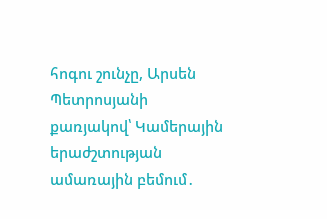հոգու շունչը, Արսեն Պետրոսյանի քառյակով՝ Կամերային երաժշտության ամառային բեմում․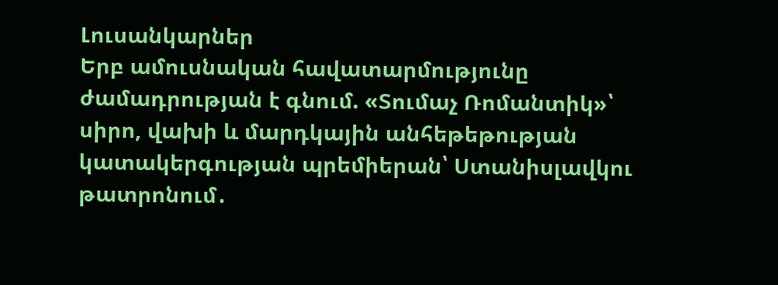Լուսանկարներ
Երբ ամուսնական հավատարմությունը ժամադրության է գնում. «Տումաչ Ռոմանտիկ»՝ սիրո, վախի և մարդկային անհեթեթության կատակերգության պրեմիերան՝ Ստանիսլավկու թատրոնում․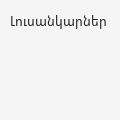Լուսանկարներ